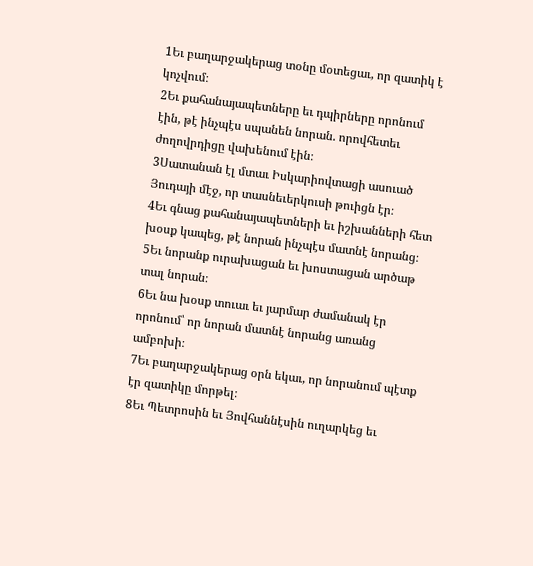1Եւ բաղարջակերաց տօնը մօտեցաւ, որ զատիկ է կոչվում։
2Եւ քահանայապետները եւ դպիրները որոնում էին, թէ ինչպէս սպանեն նորան. որովհետեւ ժողովրդիցը վախենում էին։
3Սատանան էլ մտաւ Իսկարիովտացի ասուած Յուդայի մէջ, որ տասնեւերկուսի թուիցն էր։
4Եւ գնաց քահանայապետների եւ իշխանների հետ խօսք կապեց, թէ նորան ինչպէս մատնէ նորանց։
5Եւ նորանք ուրախացան եւ խոստացան արծաթ տալ նորան։
6Եւ նա խօսք տուաւ եւ յարմար ժամանակ էր որոնում՝ որ նորան մատնէ նորանց առանց ամբոխի։
7Եւ բաղարջակերաց օրն եկաւ, որ նորանում պէտք էր զատիկը մորթել։
8Եւ Պետրոսին եւ Յովհաննէսին ուղարկեց եւ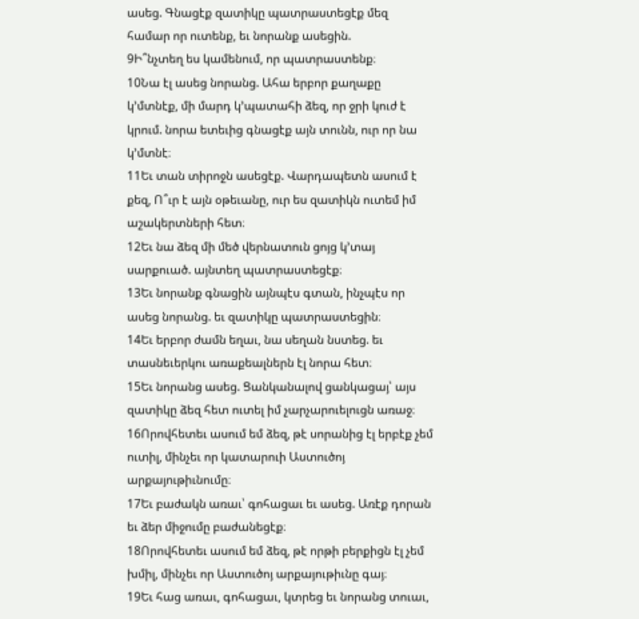ասեց. Գնացէք զատիկը պատրաստեցէք մեզ համար որ ուտենք, եւ նորանք ասեցին.
9Ի՞նչտեղ ես կամենում, որ պատրաստենք։
10Նա էլ ասեց նորանց. Ահա երբոր քաղաքը կ’մտնէք, մի մարդ կ’պատահի ձեզ, որ ջրի կուժ է կրում. նորա ետեւից գնացէք այն տունն, ուր որ նա կ’մտնէ։
11Եւ տան տիրոջն ասեցէք. Վարդապետն ասում է քեզ, Ո՞ւր է այն օթեւանը, ուր ես զատիկն ուտեմ իմ աշակերտների հետ։
12Եւ նա ձեզ մի մեծ վերնատուն ցոյց կ’տայ սարքուած. այնտեղ պատրաստեցէք։
13Եւ նորանք գնացին այնպէս գտան, ինչպէս որ ասեց նորանց. եւ զատիկը պատրաստեցին։
14Եւ երբոր ժամն եղաւ, նա սեղան նստեց. եւ տասնեւերկու առաքեալներն էլ նորա հետ։
15Եւ նորանց ասեց. Ցանկանալով ցանկացայ՝ այս զատիկը ձեզ հետ ուտել իմ չարչարուելուցն առաջ։
16Որովհետեւ ասում եմ ձեզ, թէ սորանից էլ երբէք չեմ ուտիլ, մինչեւ որ կատարուի Աստուծոյ արքայութիւնումը։
17Եւ բաժակն առաւ՝ գոհացաւ եւ ասեց. Առէք դորան եւ ձեր միջումը բաժանեցէք։
18Որովհետեւ ասում եմ ձեզ, թէ որթի բերքիցն էլ չեմ խմիլ, մինչեւ որ Աստուծոյ արքայութիւնը գայ։
19Եւ հաց առաւ, գոհացաւ, կտրեց եւ նորանց տուաւ,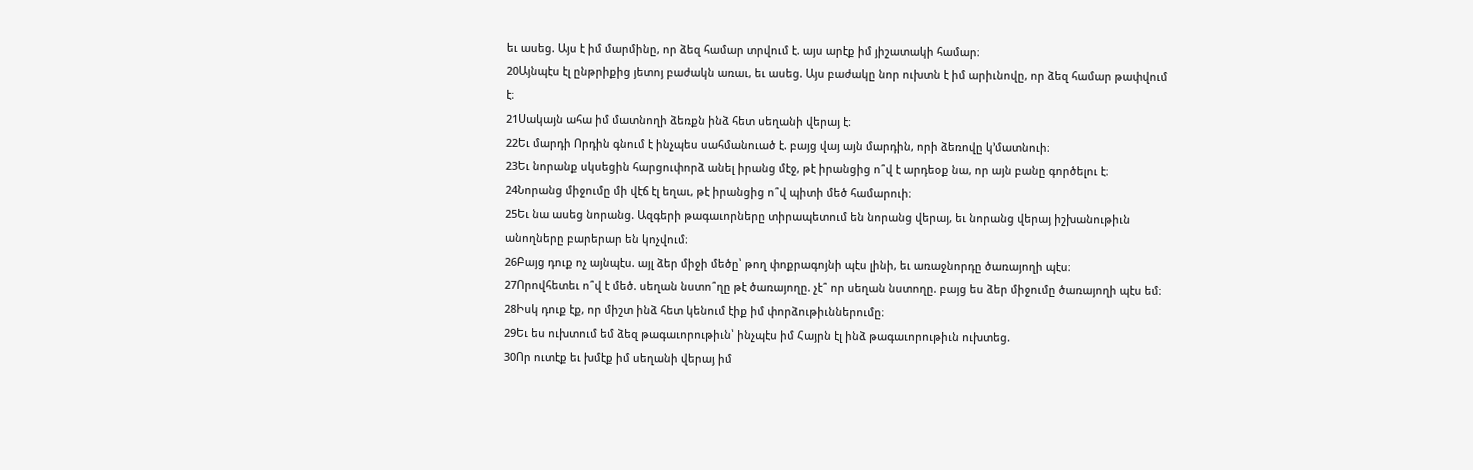եւ ասեց. Այս է իմ մարմինը, որ ձեզ համար տրվում է. այս արէք իմ յիշատակի համար։
20Այնպէս էլ ընթրիքից յետոյ բաժակն առաւ, եւ ասեց. Այս բաժակը նոր ուխտն է իմ արիւնովը, որ ձեզ համար թափվում է։
21Սակայն ահա իմ մատնողի ձեռքն ինձ հետ սեղանի վերայ է։
22Եւ մարդի Որդին գնում է ինչպես սահմանուած է. բայց վայ այն մարդին, որի ձեռովը կ’մատնուի։
23Եւ նորանք սկսեցին հարցուփորձ անել իրանց մէջ, թէ իրանցից ո՞վ է արդեօք նա, որ այն բանը գործելու է։
24Նորանց միջումը մի վէճ էլ եղաւ, թէ իրանցից ո՞վ պիտի մեծ համարուի։
25Եւ նա ասեց նորանց. Ազգերի թագաւորները տիրապետում են նորանց վերայ, եւ նորանց վերայ իշխանութիւն անողները բարերար են կոչվում։
26Բայց դուք ոչ այնպէս. այլ ձեր միջի մեծը՝ թող փոքրագոյնի պէս լինի, եւ առաջնորդը ծառայողի պէս։
27Որովհետեւ ո՞վ է մեծ. սեղան նստո՞ղը թէ ծառայողը. չէ՞ որ սեղան նստողը. բայց ես ձեր միջումը ծառայողի պէս եմ։
28Իսկ դուք էք, որ միշտ ինձ հետ կենում էիք իմ փորձութիւններումը։
29Եւ ես ուխտում եմ ձեզ թագաւորութիւն՝ ինչպէս իմ Հայրն էլ ինձ թագաւորութիւն ուխտեց.
30Որ ուտէք եւ խմէք իմ սեղանի վերայ իմ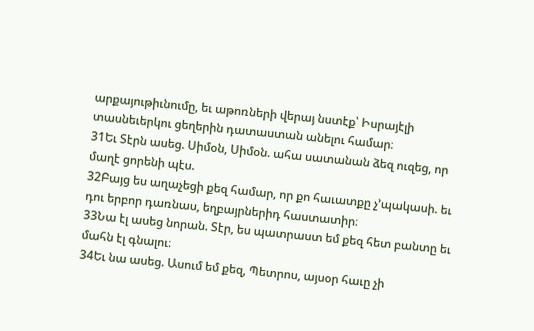արքայութիւնումը, եւ աթոռների վերայ նստէք՝ Իսրայէլի տասնեւերկու ցեղերին դատաստան անելու համար։
31Եւ Տէրն ասեց. Սիմօն, Սիմօն. ահա սատանան ձեզ ուզեց, որ մաղէ ցորենի պէս.
32Բայց ես աղաչեցի քեզ համար, որ քո հաւատքը չ’պակասի. եւ դու երբոր դառնաս, եղբայրներիդ հաստատիր։
33Նա էլ ասեց նորան. Տէր, ես պատրաստ եմ քեզ հետ բանտը եւ մահն էլ գնալու։
34Եւ նա ասեց. Ասում եմ քեզ, Պետրոս, այսօր հաւը չի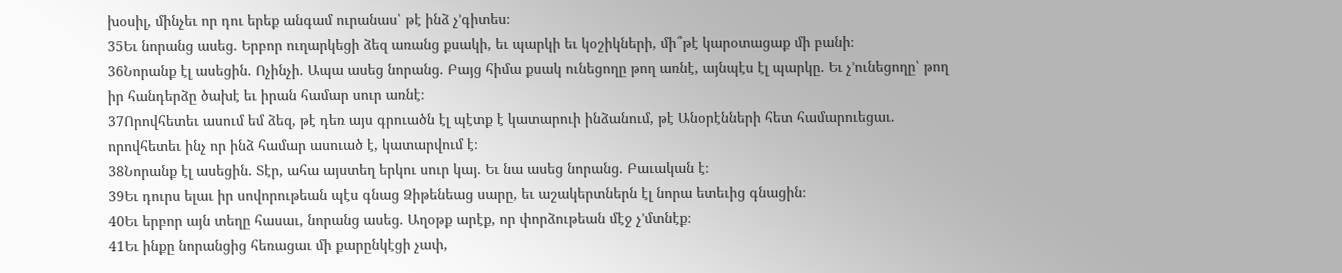խօսիլ, մինչեւ որ դու երեք անգամ ուրանաս՝ թէ ինձ չ’գիտես։
35Եւ նորանց ասեց. Երբոր ուղարկեցի ձեզ առանց քսակի, եւ պարկի եւ կօշիկների, մի՞թէ կարօտացաք մի բանի։
36Նորանք էլ ասեցին. Ոչինչի. Ապա ասեց նորանց. Բայց հիմա քսակ ունեցողը թող առնէ, այնպէս էլ պարկը. Եւ չ’ունեցողը՝ թող իր հանդերձը ծախէ եւ իրան համար սուր առնէ։
37Որովհետեւ ասում եմ ձեզ, թէ դեռ այս գրուածն էլ պէտք է կատարուի ինձանում, թէ Անօրէնների հետ համարուեցաւ. որովհետեւ ինչ որ ինձ համար ասուած է, կատարվում է։
38Նորանք էլ ասեցին. Տէր, ահա այստեղ երկու սուր կայ. Եւ նա ասեց նորանց. Բաւական է։
39Եւ դուրս ելաւ իր սովորութեան պէս գնաց Ձիթենեաց սարը, եւ աշակերտներն էլ նորա ետեւից գնացին։
40Եւ երբոր այն տեղը հասաւ, նորանց ասեց. Աղօթք արէք, որ փորձութեան մէջ չ’մտնէք։
41Եւ ինքը նորանցից հեռացաւ մի քարընկէցի չափ,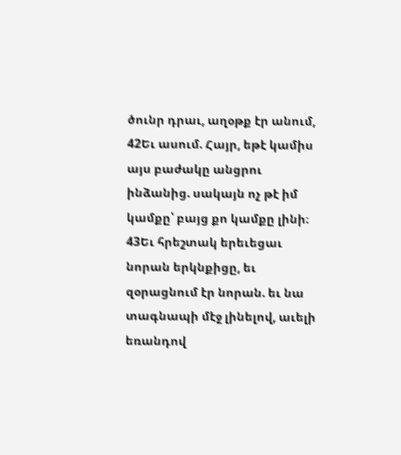ծունր դրաւ, աղօթք էր անում,
42Եւ ասում. Հայր, եթէ կամիս այս բաժակը անցրու ինձանից. սակայն ոչ թէ իմ կամքը՝ բայց քո կամքը լինի։
43Եւ հրեշտակ երեւեցաւ նորան երկնքիցը, եւ զօրացնում էր նորան. եւ նա տագնապի մէջ լինելով, աւելի եռանդով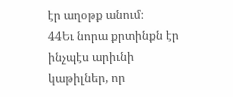էր աղօթք անում։
44Եւ նորա քրտինքն էր ինչպէս արիւնի կաթիլներ, որ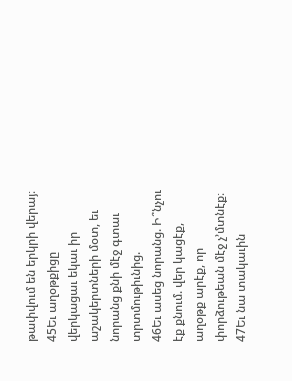թափվում են երկրի վերայ։
45Եւ աղօթքիցը վերկացաւ եկաւ իր աշակերտների մօտ, եւ նորանց քնի մէջ գտաւ տրտմութիւնից.
46Եւ ասեց նորանց. Ի՞նչու էք քնում. վեր կացէք, աղօթք արէք, որ փորձութեան մէջ չ’մտնէք։
47Եւ նա տակաւին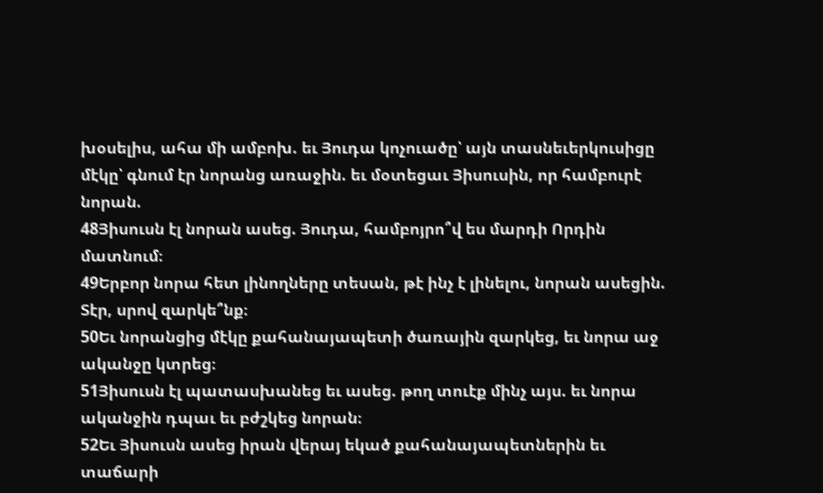խօսելիս, ահա մի ամբոխ. եւ Յուդա կոչուածը՝ այն տասնեւերկուսիցը մէկը՝ գնում էր նորանց առաջին. եւ մօտեցաւ Յիսուսին, որ համբուրէ նորան.
48Յիսուսն էլ նորան ասեց. Յուդա, համբոյրո՞վ ես մարդի Որդին մատնում։
49Երբոր նորա հետ լինողները տեսան, թէ ինչ է լինելու, նորան ասեցին. Տէր, սրով զարկե՞նք։
50Եւ նորանցից մէկը քահանայապետի ծառային զարկեց, եւ նորա աջ ականջը կտրեց։
51Յիսուսն էլ պատասխանեց եւ ասեց. թող տուէք մինչ այս. եւ նորա ականջին դպաւ եւ բժշկեց նորան։
52Եւ Յիսուսն ասեց իրան վերայ եկած քահանայապետներին եւ տաճարի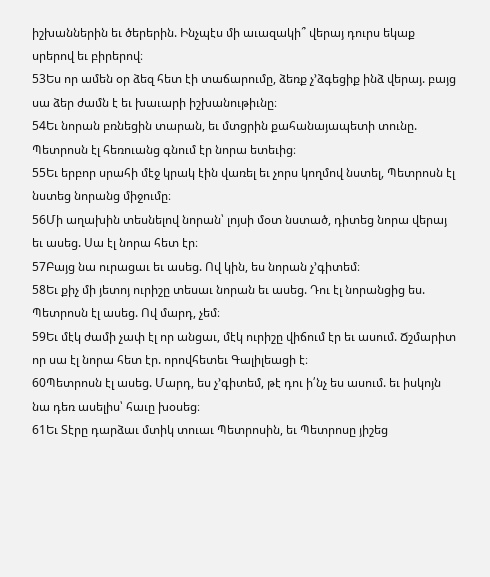իշխաններին եւ ծերերին. Ինչպէս մի աւազակի՞ վերայ դուրս եկաք սրերով եւ բիրերով։
53Ես որ ամեն օր ձեզ հետ էի տաճարումը, ձեռք չ’ձգեցիք ինձ վերայ. բայց սա ձեր ժամն է եւ խաւարի իշխանութիւնը։
54Եւ նորան բռնեցին տարան, եւ մտցրին քահանայապետի տունը. Պետրոսն էլ հեռուանց գնում էր նորա ետեւից։
55Եւ երբոր սրահի մէջ կրակ էին վառել եւ չորս կողմով նստել, Պետրոսն էլ նստեց նորանց միջումը։
56Մի աղախին տեսնելով նորան՝ լոյսի մօտ նստած, դիտեց նորա վերայ եւ ասեց. Սա էլ նորա հետ էր։
57Բայց նա ուրացաւ եւ ասեց. Ով կին, ես նորան չ’գիտեմ։
58Եւ քիչ մի յետոյ ուրիշը տեսաւ նորան եւ ասեց. Դու էլ նորանցից ես. Պետրոսն էլ ասեց. Ով մարդ, չեմ։
59Եւ մէկ ժամի չափ էլ որ անցաւ, մէկ ուրիշը վիճում էր եւ ասում. Ճշմարիտ որ սա էլ նորա հետ էր. որովհետեւ Գալիլեացի է։
60Պետրոսն էլ ասեց. Մարդ, ես չ’գիտեմ, թէ դու ի՛նչ ես ասում. եւ իսկոյն նա դեռ ասելիս՝ հաւը խօսեց։
61Եւ Տէրը դարձաւ մտիկ տուաւ Պետրոսին, եւ Պետրոսը յիշեց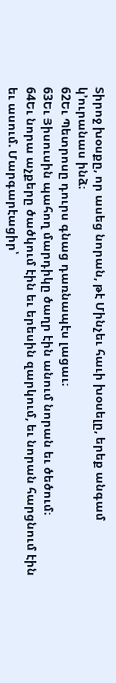Տիրոջ խօսքը, որ ասեց նորան, թէ Մինչեւ հաւի խօսելը, երեք անգամ կ’ուրանաս ինձ։
62Եւ Պետրոսը դուրս գնաց դառնապէս լացաւ։
63Եւ Յիսուսին պահող մարդիկը ծաղր էին անում նորան եւ ծեծում։
64Եւ նորա աչքերը ծածկում էին եւ երեսին զարկում, եւ նորան հարցնում էին եւ ասում. Մարգարէացիր՝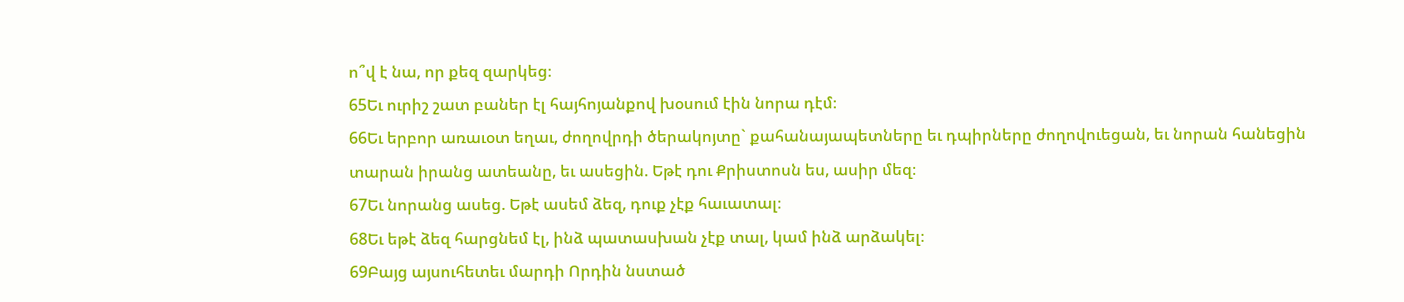ո՞վ է նա, որ քեզ զարկեց։
65Եւ ուրիշ շատ բաներ էլ հայհոյանքով խօսում էին նորա դէմ։
66Եւ երբոր առաւօտ եղաւ, ժողովրդի ծերակոյտը` քահանայապետները եւ դպիրները ժողովուեցան, եւ նորան հանեցին տարան իրանց ատեանը, եւ ասեցին. Եթէ դու Քրիստոսն ես, ասիր մեզ։
67Եւ նորանց ասեց. Եթէ ասեմ ձեզ, դուք չէք հաւատալ։
68Եւ եթէ ձեզ հարցնեմ էլ, ինձ պատասխան չէք տալ, կամ ինձ արձակել։
69Բայց այսուհետեւ մարդի Որդին նստած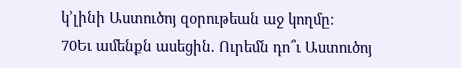կ’լինի Աստուծոյ զօրութեան աջ կողմը։
70Եւ ամենքն ասեցին. Ուրեմն դո՞ւ Աստուծոյ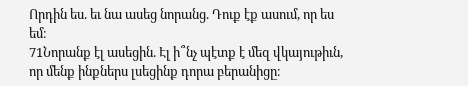Որդին ես. եւ նա ասեց նորանց. Դուք էք ասում, որ ես եմ։
71Նորանք էլ ասեցին. Էլ ի՞նչ պէտք է մեզ վկայութիւն, որ մենք ինքներս լսեցինք դորա բերանիցը։